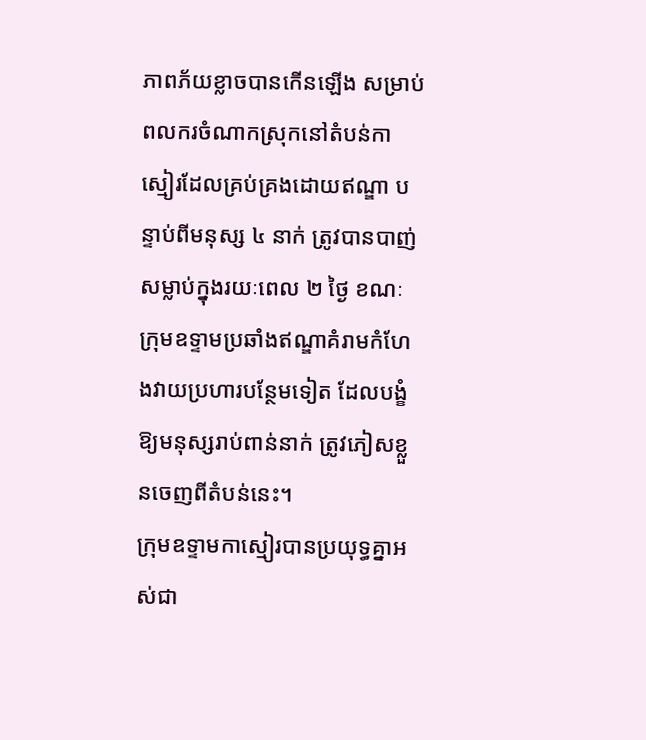ភាពភ័យខ្លាចបានកើនឡើង សម្រាប់ពលករចំណាកស្រុកនៅតំបន់កាស្មៀរដែលគ្រប់គ្រងដោយឥណ្ឌា បន្ទាប់ពីមនុស្ស ៤ នាក់ ត្រូវបានបាញ់សម្លាប់ក្នុងរយៈពេល ២ ថ្ងៃ ខណៈក្រុមឧទ្ទាមប្រឆាំងឥណ្ឌាគំរាមកំហែងវាយប្រហារបន្ថែមទៀត ដែលបង្ខំឱ្យមនុស្សរាប់ពាន់នាក់ ត្រូវភៀសខ្លួនចេញពីតំបន់នេះ។
ក្រុមឧទ្ទាមកាស្មៀរបានប្រយុទ្ធគ្នាអស់ជា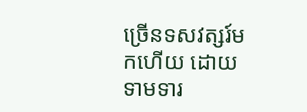ច្រើនទសវត្សរ៍មកហើយ ដោយទាមទារ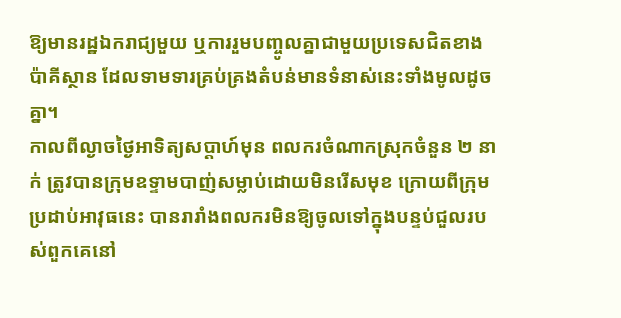ឱ្យមានរដ្ឋឯករាជ្យមួយ ឬការរួមបញ្ចូលគ្នាជាមួយប្រទេសជិតខាងប៉ាគីស្ថាន ដែលទាមទារគ្រប់គ្រងតំបន់មានទំនាស់នេះទាំងមូលដូចគ្នា។
កាលពីល្ងាចថ្ងៃអាទិត្យសប្ដាហ៍មុន ពលករចំណាកស្រុកចំនួន ២ នាក់ ត្រូវបានក្រុមឧទ្ទាមបាញ់សម្លាប់ដោយមិនរើសមុខ ក្រោយពីក្រុមប្រដាប់អាវុធនេះ បានរារាំងពលករមិនឱ្យចូលទៅក្នុងបន្ទប់ជួលរបស់ពួកគេនៅ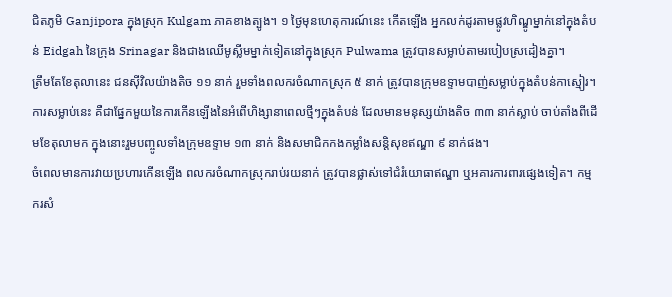ជិតភូមិ Ganjipora ក្នុងស្រុក Kulgam ភាគខាងត្បូង។ ១ ថ្ងៃមុនហេតុការណ៍នេះ កើតឡើង អ្នកលក់ដូរតាមផ្លូវហិណ្ឌូម្នាក់នៅក្នុងតំបន់ Eidgah នៃក្រុង Srinagar និងជាងឈើមូស្លីមម្នាក់ទៀតនៅក្នុងស្រុក Pulwama ត្រូវបានសម្លាប់តាមរបៀបស្រដៀងគ្នា។
ត្រឹមតែខែតុលានេះ ជនស៊ីវិលយ៉ាងតិច ១១ នាក់ រួមទាំងពលករចំណាកស្រុក ៥ នាក់ ត្រូវបានក្រុមឧទ្ទាមបាញ់សម្លាប់ក្នុងតំបន់កាស្មៀរ។ ការសម្លាប់នេះ គឺជាផ្នែកមួយនៃការកើនឡើងនៃអំពើហិង្សានាពេលថ្មីៗក្នុងតំបន់ ដែលមានមនុស្សយ៉ាងតិច ៣៣ នាក់ស្លាប់ ចាប់តាំងពីដើមខែតុលាមក ក្នុងនោះរួមបញ្ចូលទាំងក្រុមឧទ្ទាម ១៣ នាក់ និងសមាជិកកងកម្លាំងសន្តិសុខឥណ្ឌា ៩ នាក់ផង។
ចំពេលមានការវាយប្រហារកើនឡើង ពលករចំណាកស្រុករាប់រយនាក់ ត្រូវបានផ្លាស់ទៅជំរំយោធាឥណ្ឌា ឬអគារការពារផ្សេងទៀត។ កម្មករសំ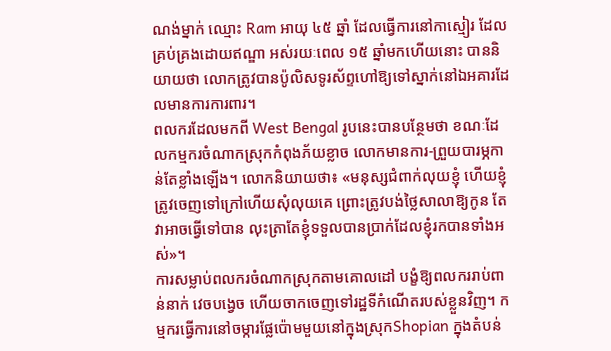ណង់ម្នាក់ ឈ្មោះ Ram អាយុ ៤៥ ឆ្នាំ ដែលធ្វើការនៅកាស្មៀរ ដែលគ្រប់គ្រងដោយឥណ្ឌា អស់រយៈពេល ១៥ ឆ្នាំមកហើយនោះ បាននិយាយថា លោកត្រូវបានប៉ូលិសទូរស័ព្ទហៅឱ្យទៅស្នាក់នៅឯអគារដែលមានការការពារ។
ពលករដែលមកពី West Bengal រូបនេះបានបន្ថែមថា ខណៈដែលកម្មករចំណាកស្រុកកំពុងភ័យខ្លាច លោកមានការ-ព្រួយបារម្ភកាន់តែខ្លាំងឡើង។ លោកនិយាយថា៖ «មនុស្សជំពាក់លុយខ្ញុំ ហើយខ្ញុំត្រូវចេញទៅក្រៅហើយសុំលុយគេ ព្រោះត្រូវបង់ថ្លៃសាលាឱ្យកូន តែវាអាចធ្វើទៅបាន លុះត្រាតែខ្ញុំទទួលបានប្រាក់ដែលខ្ញុំរកបានទាំងអស់»។
ការសម្លាប់ពលករចំណាកស្រុកតាមគោលដៅ បង្ខំឱ្យពលកររាប់ពាន់នាក់ វេចបង្វេច ហើយចាកចេញទៅរដ្ឋទីកំណើតរបស់ខ្លួនវិញ។ កម្មករធ្វើការនៅចម្ការផ្លែប៉ោមមួយនៅក្នុងស្រុកShopian ក្នុងតំបន់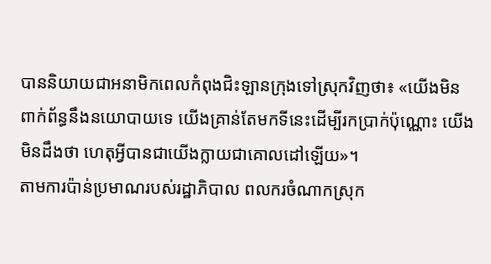បាននិយាយជាអនាមិកពេលកំពុងជិះឡានក្រុងទៅស្រុកវិញថា៖ «យើងមិនពាក់ព័ន្ធនឹងនយោបាយទេ យើងគ្រាន់តែមកទីនេះដើម្បីរកប្រាក់ប៉ុណ្ណោះ យើងមិនដឹងថា ហេតុអ្វីបានជាយើងក្លាយជាគោលដៅឡើយ»។
តាមការប៉ាន់ប្រមាណរបស់រដ្ឋាភិបាល ពលករចំណាកស្រុក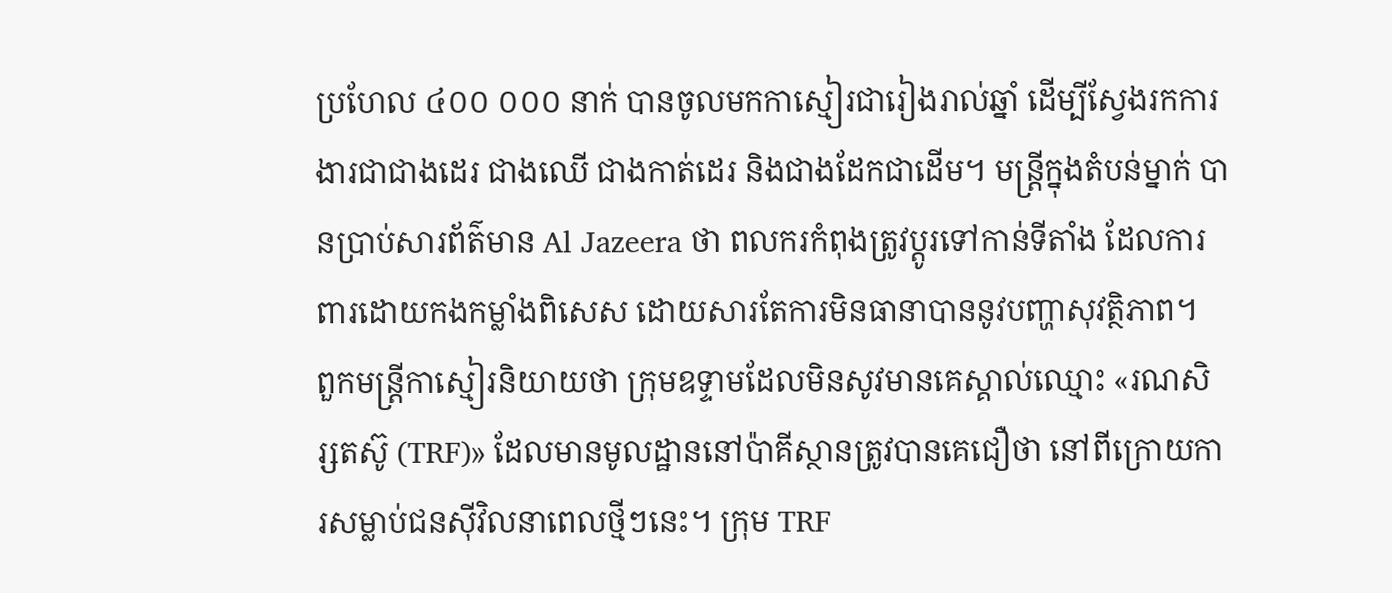ប្រហែល ៤០០ ០០០ នាក់ បានចូលមកកាស្មៀរជារៀងរាល់ឆ្នាំ ដើម្បីស្វែងរកការងារជាជាងដេរ ជាងឈើ ជាងកាត់ដេរ និងជាងដែកជាដើម។ មន្ត្រីក្នុងតំបន់ម្នាក់ បានប្រាប់សារព័ត៌មាន Al Jazeera ថា ពលករកំពុងត្រូវប្តូរទៅកាន់ទីតាំង ដែលការពារដោយកងកម្លាំងពិសេស ដោយសារតែការមិនធានាបាននូវបញ្ហាសុវត្ថិភាព។
ពួកមន្ត្រីកាស្មៀរនិយាយថា ក្រុមឧទ្ទាមដែលមិនសូវមានគេស្គាល់ឈ្មោះ «រណសិរ្សតស៊ូ (TRF)» ដែលមានមូលដ្ឋាននៅប៉ាគីស្ថានត្រូវបានគេជឿថា នៅពីក្រោយការសម្លាប់ជនស៊ីវិលនាពេលថ្មីៗនេះ។ ក្រុម TRF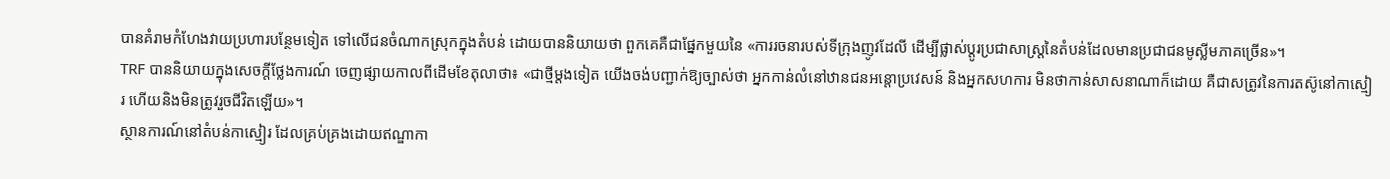បានគំរាមកំហែងវាយប្រហារបន្ថែមទៀត ទៅលើជនចំណាកស្រុកក្នុងតំបន់ ដោយបាននិយាយថា ពួកគេគឺជាផ្នែកមួយនៃ «ការរចនារបស់ទីក្រុងញូវដែលី ដើម្បីផ្លាស់ប្តូរប្រជាសាស្ត្រនៃតំបន់ដែលមានប្រជាជនមូស្លីមភាគច្រើន»។
TRF បាននិយាយក្នុងសេចក្តីថ្លែងការណ៍ ចេញផ្សាយកាលពីដើមខែតុលាថា៖ «ជាថ្មីម្តងទៀត យើងចង់បញ្ជាក់ឱ្យច្បាស់ថា អ្នកកាន់លំនៅឋានជនអន្តោប្រវេសន៍ និងអ្នកសហការ មិនថាកាន់សាសនាណាក៏ដោយ គឺជាសត្រូវនៃការតស៊ូនៅកាស្មៀរ ហើយនិងមិនត្រូវរួចជីវិតឡើយ»។
ស្ថានការណ៍នៅតំបន់កាស្មៀរ ដែលគ្រប់គ្រងដោយឥណ្ឌាកា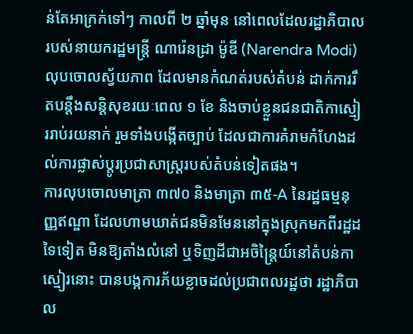ន់តែអាក្រក់ទៅៗ កាលពី ២ ឆ្នាំមុន នៅពេលដែលរដ្ឋាភិបាលរបស់នាយករដ្ឋមន្ត្រី ណារ៉េនដ្រា ម៉ូឌី (Narendra Modi) លុបចោលស្វ័យភាព ដែលមានកំណត់របស់តំបន់ ដាក់ការរឹតបន្តឹងសន្តិសុខរយៈពេល ១ ខែ និងចាប់ខ្លួនជនជាតិកាស្មៀររាប់រយនាក់ រួមទាំងបង្កើតច្បាប់ ដែលជាការគំរាមកំហែងដល់ការផ្លាស់ប្តូរប្រជាសាស្ត្ររបស់តំបន់ទៀតផង។
ការលុបចោលមាត្រា ៣៧០ និងមាត្រា ៣៥-A នៃរដ្ឋធម្មនុញ្ញឥណ្ឌា ដែលហាមឃាត់ជនមិនមែននៅក្នុងស្រុកមកពីរដ្ឋដទៃទៀត មិនឱ្យតាំងលំនៅ ឬទិញដីជាអចិន្រៃ្តយ៍នៅតំបន់កាស្មៀរនោះ បានបង្កការភ័យខ្លាចដល់ប្រជាពលរដ្ឋថា រដ្ឋាភិបាល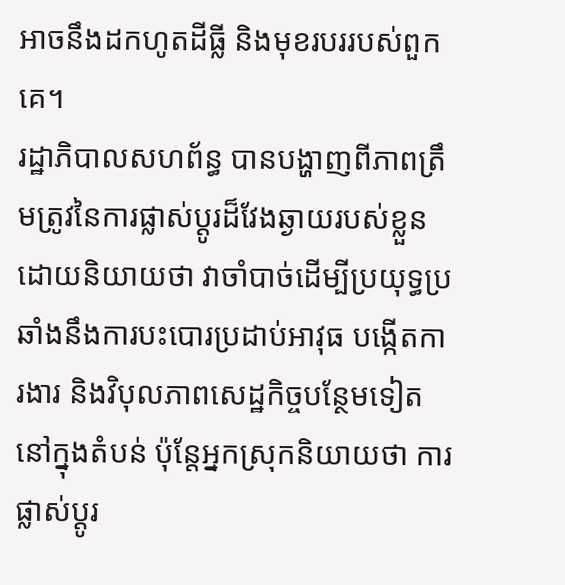អាចនឹងដកហូតដីធ្លី និងមុខរបររបស់ពួកគេ។
រដ្ឋាភិបាលសហព័ន្ធ បានបង្ហាញពីភាពត្រឹមត្រូវនៃការផ្លាស់ប្តូរដ៏វែងឆ្ងាយរបស់ខ្លួន ដោយនិយាយថា វាចាំបាច់ដើម្បីប្រយុទ្ធប្រឆាំងនឹងការបះបោរប្រដាប់អាវុធ បង្កើតការងារ និងវិបុលភាពសេដ្ឋកិច្ចបន្ថែមទៀតនៅក្នុងតំបន់ ប៉ុន្តែអ្នកស្រុកនិយាយថា ការផ្លាស់ប្តូរ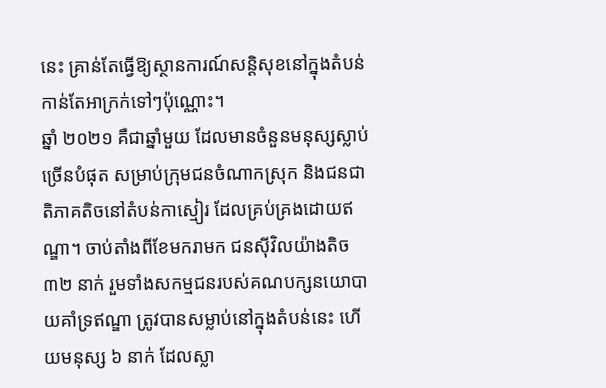នេះ គ្រាន់តែធ្វើឱ្យស្ថានការណ៍សន្តិសុខនៅក្នុងតំបន់កាន់តែអាក្រក់ទៅៗប៉ុណ្ណោះ។
ឆ្នាំ ២០២១ គឺជាឆ្នាំមួយ ដែលមានចំនួនមនុស្សស្លាប់ច្រើនបំផុត សម្រាប់ក្រុមជនចំណាកស្រុក និងជនជាតិភាគតិចនៅតំបន់កាស្មៀរ ដែលគ្រប់គ្រងដោយឥណ្ឌា។ ចាប់តាំងពីខែមករាមក ជនស៊ីវិលយ៉ាងតិច ៣២ នាក់ រួមទាំងសកម្មជនរបស់គណបក្សនយោបាយគាំទ្រឥណ្ឌា ត្រូវបានសម្លាប់នៅក្នុងតំបន់នេះ ហើយមនុស្ស ៦ នាក់ ដែលស្លា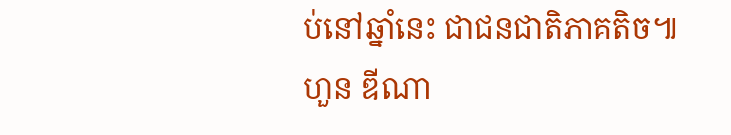ប់នៅឆ្នាំនេះ ជាជនជាតិភាគតិច៕
ហួន ឌីណា